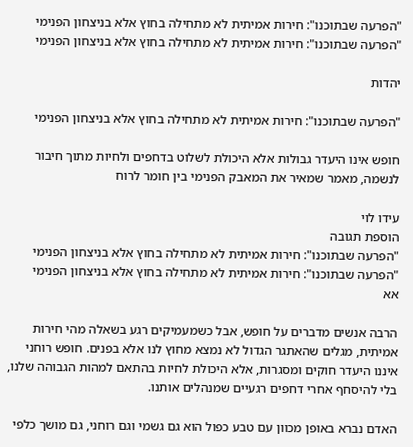"הפרעה שבתוכנו": חירות אמיתית לא מתחילה בחוץ אלא בניצחון הפנימי
"הפרעה שבתוכנו": חירות אמיתית לא מתחילה בחוץ אלא בניצחון הפנימי

יהדות

"הפרעה שבתוכנו": חירות אמיתית לא מתחילה בחוץ אלא בניצחון הפנימי

חופש אינו היעדר גבולות אלא היכולת לשלוט בדחפים ולחיות מתוך חיבור לנשמה, מאמר שמאיר את המאבק הפנימי בין חומר לרוח

עידו לוי
הוספת תגובה
"הפרעה שבתוכנו": חירות אמיתית לא מתחילה בחוץ אלא בניצחון הפנימי
"הפרעה שבתוכנו": חירות אמיתית לא מתחילה בחוץ אלא בניצחון הפנימי
אא

הרבה אנשים מדברים על חופש, אבל כשמעמיקים רגע בשאלה מהי חירות אמיתית, מגלים שהאתגר הגדול לא נמצא מחוץ לנו אלא בפנים. חופש רוחני איננו היעדר חוקים ומסגרות, אלא היכולת לחיות בהתאם למהות הגבוהה שלנו, בלי להיסחף אחרי דחפים רגעיים שמנהלים אותנו.

האדם נברא באופן מכוון עם טבע כפול הוא גם גשמי וגם רוחני, גם מושך כלפי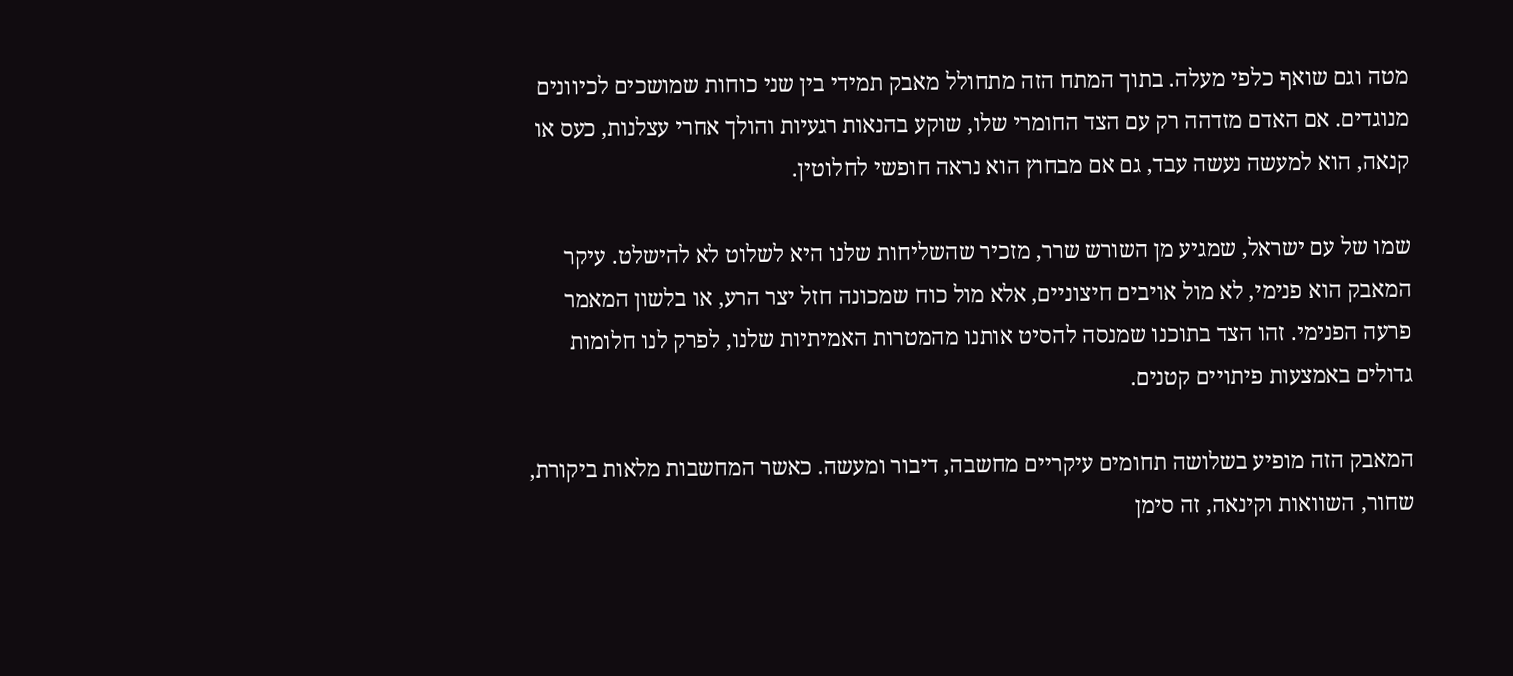מטה וגם שואף כלפי מעלה. בתוך המתח הזה מתחולל מאבק תמידי בין שני כוחות שמושכים לכיוונים מנוגדים. אם האדם מזדהה רק עם הצד החומרי שלו, שוקע בהנאות רגעיות והולך אחרי עצלנות, כעס או קנאה, הוא למעשה נעשה עבד, גם אם מבחוץ הוא נראה חופשי לחלוטין.

שמו של עם ישראל, שמגיע מן השורש שרר, מזכיר שהשליחות שלנו היא לשלוט לא להישלט. עיקר המאבק הוא פנימי, לא מול אויבים חיצוניים, אלא מול כוח שמכונה חזל יצר הרע, או בלשון המאמר פרעה הפנימי. זהו הצד בתוכנו שמנסה להסיט אותנו מהמטרות האמיתיות שלנו, לפרק לנו חלומות גדולים באמצעות פיתויים קטנים.

המאבק הזה מופיע בשלושה תחומים עיקריים מחשבה, דיבור ומעשה. כאשר המחשבות מלאות ביקורת, שחור, השוואות וקינאה, זה סימן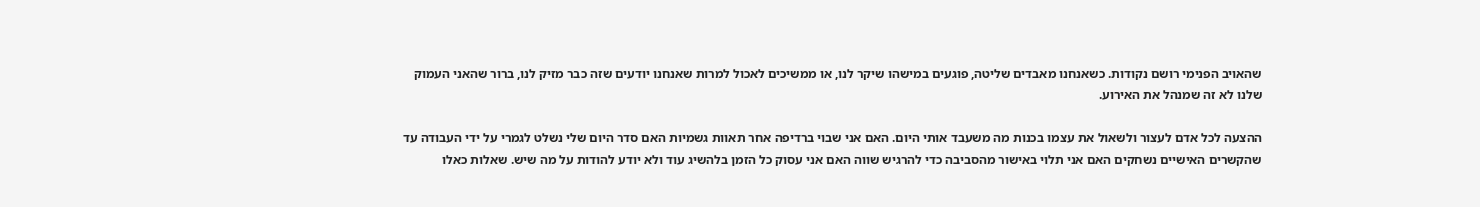שהאויב הפנימי רושם נקודות. כשאנחנו מאבדים שליטה, פוגעים במישהו שיקר לנו, או ממשיכים לאכול למרות שאנחנו יודעים שזה כבר מזיק לנו, ברור שהאני העמוק שלנו לא זה שמנהל את האירוע.

ההצעה לכל אדם לעצור ולשאול את עצמו בכנות מה משעבד אותי היום. האם אני שבוי ברדיפה אחר תאוות גשמיות האם סדר היום שלי נשלט לגמרי על ידי העבודה עד שהקשרים האישיים נשחקים האם אני תלוי באישור מהסביבה כדי להרגיש שווה האם אני עסוק כל הזמן בלהשיג עוד ולא יודע להודות על מה שיש. שאלות כאלו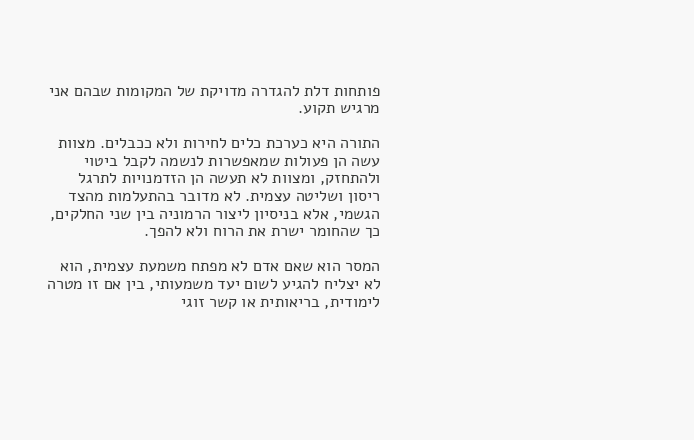פותחות דלת להגדרה מדויקת של המקומות שבהם אני מרגיש תקוע.

התורה היא כערכת כלים לחירות ולא ככבלים. מצוות עשה הן פעולות שמאפשרות לנשמה לקבל ביטוי ולהתחזק, ומצוות לא תעשה הן הזדמנויות לתרגל ריסון ושליטה עצמית. לא מדובר בהתעלמות מהצד הגשמי, אלא בניסיון ליצור הרמוניה בין שני החלקים, כך שהחומר ישרת את הרוח ולא להפך.

המסר הוא שאם אדם לא מפתח משמעת עצמית, הוא לא יצליח להגיע לשום יעד משמעותי, בין אם זו מטרה לימודית, בריאותית או קשר זוגי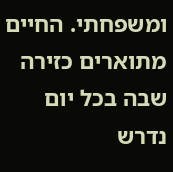ומשפחתי. החיים מתוארים כזירה שבה בכל יום נדרש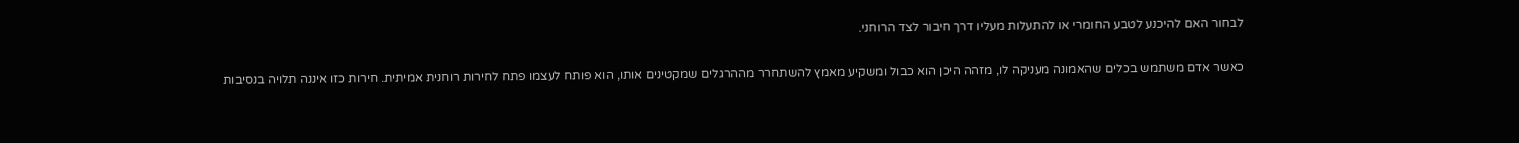לבחור האם להיכנע לטבע החומרי או להתעלות מעליו דרך חיבור לצד הרוחני.

כאשר אדם משתמש בכלים שהאמונה מעניקה לו, מזהה היכן הוא כבול ומשקיע מאמץ להשתחרר מההרגלים שמקטינים אותו, הוא פותח לעצמו פתח לחירות רוחנית אמיתית. חירות כזו איננה תלויה בנסיבות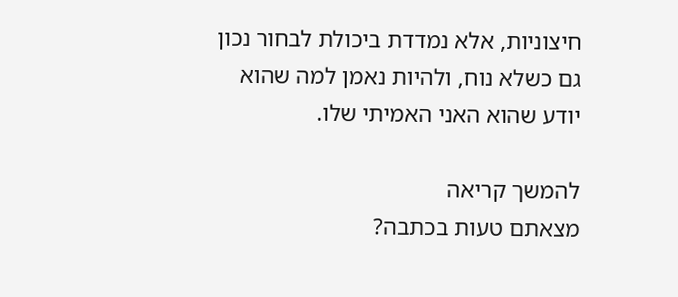חיצוניות, אלא נמדדת ביכולת לבחור נכון גם כשלא נוח, ולהיות נאמן למה שהוא יודע שהוא האני האמיתי שלו.

להמשך קריאה
מצאתם טעות בכתבה?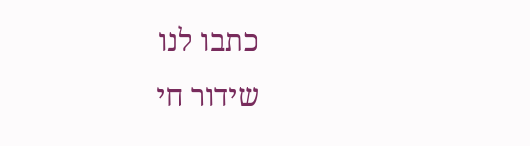כתבו לנו
שידור חי